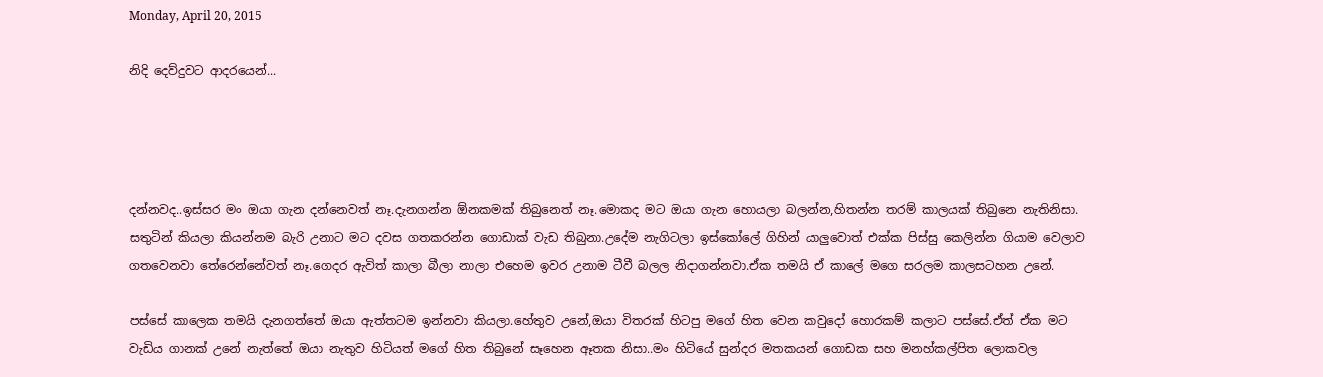Monday, April 20, 2015

නිදි දෙව්දුවට ආදරයෙන්...




දන්නවද..ඉස්සර මං ඔයා ගැන දන්නෙවත් නෑ.දැනගන්න ඕනකමක් තිබුනෙත් නෑ.මොකද මට ඔයා ගැන හොයලා බලන්න,හිතන්න තරම් කාලයක් තිබුනෙ නැතිනිසා. සතුටින් කියලා කියන්නම බැරි උනාට මට දවස ගතකරන්න ගොඩාක් වැඩ තිබුනා.උදේම නැගිටලා ඉස්කෝලේ ගිහින් යාලුවොත් එක්ක පිස්සු කෙලින්න ගියාම වෙලාව ගතවෙනවා තේරෙන්නේවත් නෑ.ගෙදර ඇවිත් කාලා බීලා නාලා එහෙම ඉවර උනාම ටීවී බලල නිදාගන්නවා.ඒක තමයි ඒ කාලේ මගෙ සරලම කාලසටහන උනේ.

පස්සේ කාලෙක තමයි දැනගත්තේ ඔයා ඇත්තටම ඉන්නවා කියලා.හේතුව උනේ,ඔයා විතරක් හිටපු මගේ හිත වෙන කවුදෝ හොරකම් කලාට පස්සේ.ඒත් ඒක මට වැඩිය ගානක් උනේ නැත්තේ ඔයා නැතුව හිටියත් මගේ හිත තිබුනේ සෑහෙන ඈතක නිසා..මං හිටියේ සුන්දර මතකයන් ගොඩක සහ මනහ්කල්පිත ලොකවල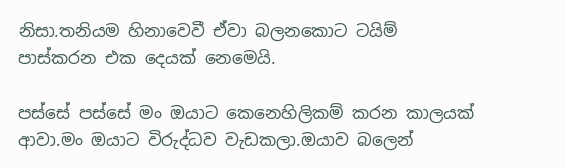නිසා.තනියම හිනාවෙවී ඒවා බලනකොට ටයිම් පාස්කරන එක දෙයක් නෙමෙයි.

පස්සේ පස්සේ මං ඔයාට කෙනෙහිලිකම් කරන කාලයක් ආවා.මං ඔයාට විරුද්ධව වැඩකලා.ඔයාව බලෙන්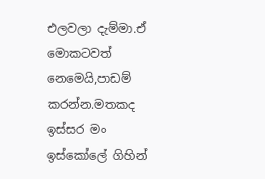එලවලා දැම්මා.ඒ මොකටවත් නෙමෙයි,පාඩම් කරන්න.මතකද ඉස්සර මං ඉස්කෝලේ ගිහින්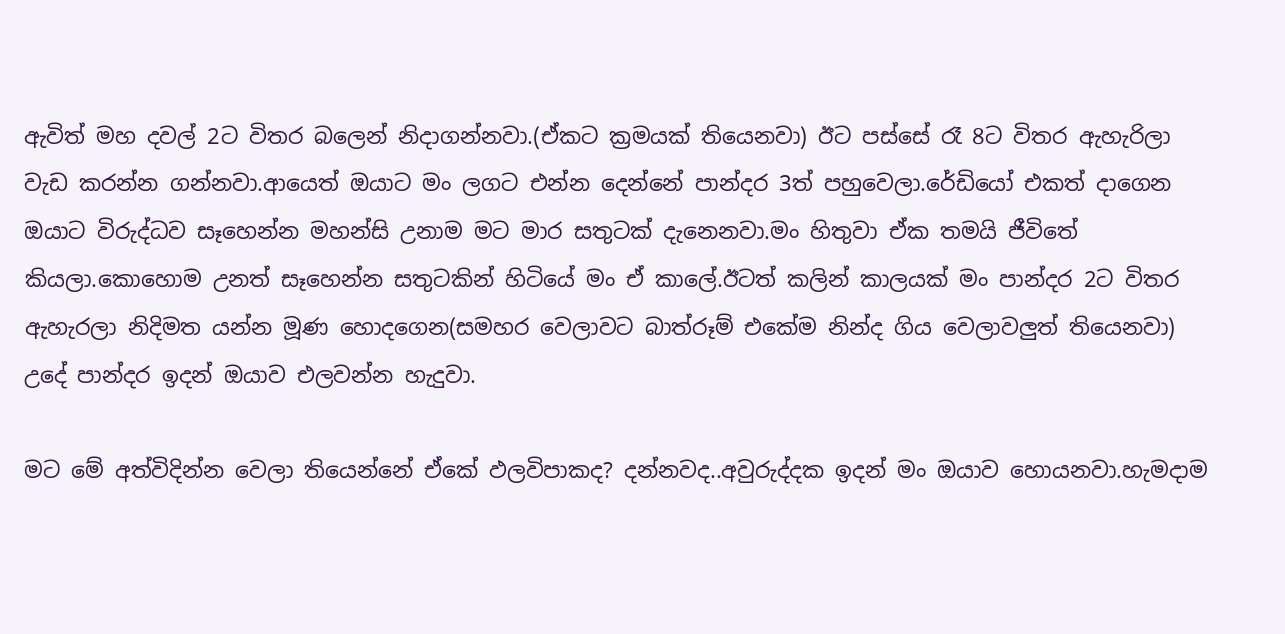ඇවිත් මහ දවල් 2ට විතර බලෙන් නිදාගන්නවා.(ඒකට ක්‍රමයක් තියෙනවා) ඊට පස්සේ රෑ 8ට විතර ඇහැරිලා වැඩ කරන්න ගන්නවා.ආ‍යෙත් ඔයාට මං ලගට එන්න දෙන්නේ පාන්දර 3ත් පහුවෙලා.රේඩියෝ එකත් දාගෙන ඔයාට විරුද්ධව සෑහෙන්න මහන්සි උනාම මට මාර සතුටක් දැනෙනවා.මං හිතුවා ඒක තමයි ජීවිතේ කියලා.කොහොම උනත් සෑහෙන්න සතුටකින් හිටියේ මං ඒ කාලේ.ඊටත් කලින් කාලයක් මං පාන්දර 2ට විතර ඇහැරලා නිදිමත යන්න මූණ හොදගෙන(සමහර වෙලාවට බාත්රූම් එකේම නින්ද ගිය වෙලාවලුත් තියෙනවා) උදේ පාන්දර ඉදන් ඔයාව එලවන්න හැදුවා.

මට මේ අත්විදින්න වෙලා තියෙන්නේ ඒකේ ඵලවිපාකද? දන්නවද..අවුරුද්දක ඉදන් මං ඔයාව හොයනවා.හැමදාම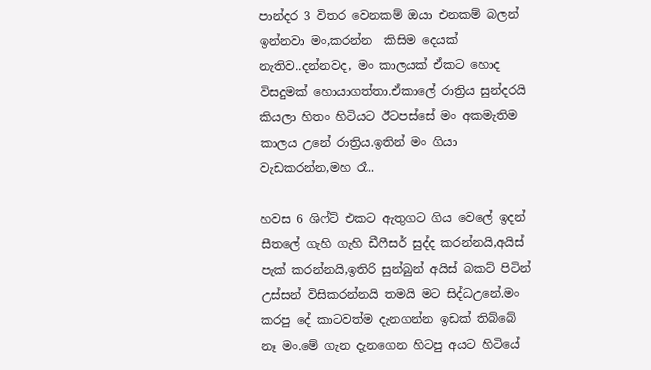පාන්දර 3 විතර වෙනකම් ඔයා එනකම් බලන් ඉන්නවා මං,කරන්න  කිසිම දෙයක් නැතිව..දන්නවද, මං කාලයක් ඒකට හොද විසදුමක් හොයාගත්තා.ඒකාලේ රාත්‍රිය සුන්දරයි කියලා හිතං හිටියට ඊටපස්සේ මං අකමැතිම කාලය උනේ රාත්‍රිය.ඉතින් මං ගියා වැඩකරන්න,මහ රෑ..

හවස 6 ශිෆ්ට් එකට ඇතුගට ගිය වෙලේ ඉදන් සීතලේ ගැහි ගැහි ‍ඩීෆීසර් සුද්ද කරන්නයි,අයිස් පැක් කරන්නයි,ඉතිරි සුන්බුන් අයිස් බකට් පිටින් උස්සන් විසිකරන්නයි තමයි මට සිද්ධඋනේ.මං කරපු දේ කාටවත්ම දැනගන්න ඉඩක් තිබ්බේ නෑ මං.මේ ගැන දැනගෙන හිටපු අයට හිටියේ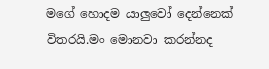මගේ හොදම යාලුවෝ දෙන්නෙක් විතරයි.මං මොනවා කරන්නද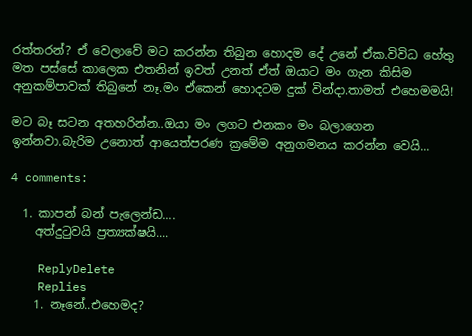රත්තරන්? ඒ වෙලාවේ මට කරන්න තිබුන හොදම දේ උනේ ඒක.විවිධ‍ හේතු මත පස්සේ කාලෙක එතනින් ඉවත් උනත් ඒත් ඔයාට මං ගැන කිසිම අනුකම්පාවක් තිබුනේ නෑ.මං ඒකෙන් හොදටම දුක් වින්දා.තාමත් එහෙමමයි!

මට බෑ සටන අතහරින්න..ඔයා මං ලගට එනකං මං බලාගෙන ඉන්නවා.බැරිම උනොත් ආයෙත්පරණ ක්‍රමේම අනුගමනය කරන්න වෙයි...

4 comments:

  1. කාපන් බන් පැලෙන්ඩ....
    අත්දුටුවයි ප්‍රත්‍යක්ෂයි....

    ReplyDelete
    Replies
    1. නෑනේ..එහෙමද?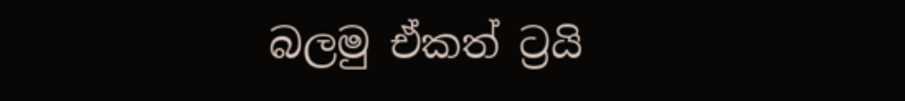බලමු ඒකත් ට්‍රයි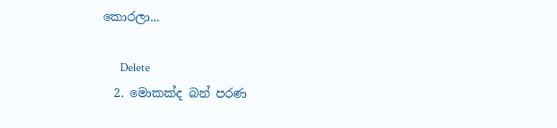කොරලා...

      Delete
  2. මොකක්ද බන් පරණ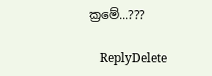ක්‍රමේ...???

    ReplyDelete